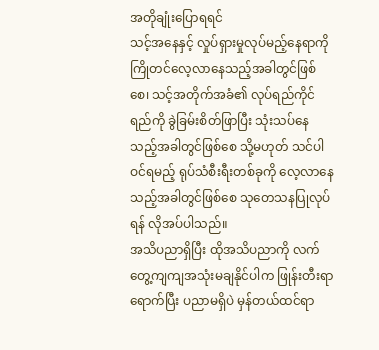အတိုချုံးပြောရရင်
သင့်အနေနှင့် လှုပ်ရှားမှုလုပ်မည့်နေရာကို ကြိုတင်လေ့လာနေသည့်အခါတွင်ဖြစ်စေ၊ သင့်အတိုက်အခံ၏ လုပ်ရည်ကိုင်ရည်ကို ခွဲခြမ်းစိတ်ဖြာပြီး သုံးသပ်နေသည့်အခါတွင်ဖြစ်စေ သို့မဟုတ် သင်ပါဝင်ရမည့် ရုပ်သံစီးရီးတစ်ခုကို လေ့လာနေသည့်အခါတွင်ဖြစ်စေ သုတေသနပြုလုပ်ရန် လိုအပ်ပါသည်။
အသိပညာရှိပြီး ထိုအသိပညာကို လက်တွေ့ကျကျအသုံးမချနိုင်ပါက ဖြုန်းတီးရာရောက်ပြီး ပညာမရှိပဲ မှန်တယ်ထင်ရာ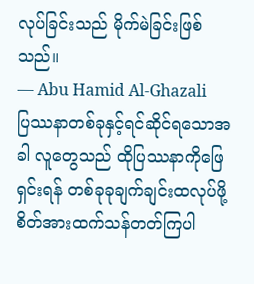လုပ်ခြင်းသည် မိုက်မဲခြင်းဖြစ်သည်။
— Abu Hamid Al-Ghazali
ပြဿနာတစ်ခုနှင့်ရင်ဆိုင်ရသောအခါ လူတွေသည် ထိုပြဿနာကိုဖြေရှင်းရန် တစ်ခုခုချက်ချင်းထလုပ်ဖို့ စိတ်အားထက်သန်တတ်ကြပါ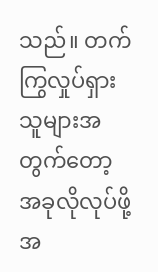သည်။ တက်ကြွလှုပ်ရှားသူများအတွက်တော့ အခုလိုလုပ်ဖို့အ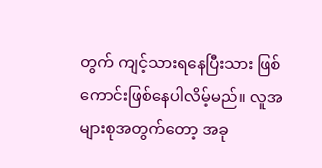တွက် ကျင့်သားရနေပြီးသား ဖြစ်ကောင်းဖြစ်နေပါလိမ့်မည်။ လူအများစုအတွက်တော့ အခု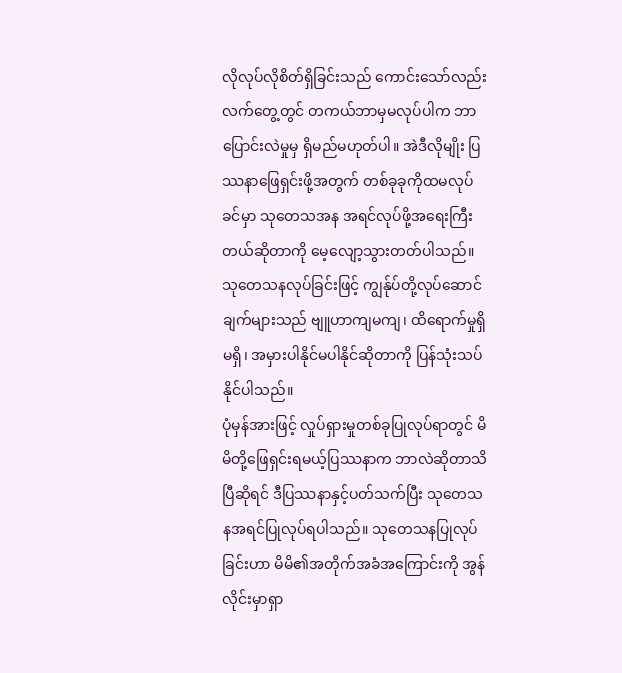လိုလုပ်လိုစိတ်ရှိခြင်းသည် ကောင်းသော်လည်း လက်တွေ့တွင် တကယ်ဘာမှမလုပ်ပါက ဘာပြောင်းလဲမှုမှ ရှိမည်မဟုတ်ပါ။ အဲဒီလိုမျိုး ပြဿနာဖြေရှင်းဖို့အတွက် တစ်ခုခုကိုထမလုပ်ခင်မှာ သုတေသအန အရင်လုပ်ဖို့အရေးကြီးတယ်ဆိုတာကို မေ့လျော့သွားတတ်ပါသည်။ သုတေသနလုပ်ခြင်းဖြင့် ကျွန်ုပ်တို့လုပ်ဆောင်ချက်များသည် ဗျူဟာကျမကျ၊ ထိရောက်မှုရှိမရှိ၊ အမှားပါနိုင်မပါနိုင်ဆိုတာကို ပြန်သုံးသပ်နိုင်ပါသည်။
ပုံမှန်အားဖြင့် လှုပ်ရှားမှုတစ်ခုပြုလုပ်ရာတွင် မိမိတို့ဖြေရှင်းရမယ့်ပြဿနာက ဘာလဲဆိုတာသိပြီဆိုရင် ဒီပြဿနာနှင့်ပတ်သက်ပြီး သုတေသနအရင်ပြုလုပ်ရပါသည်။ သုတေသနပြုလုပ်ခြင်းဟာ မိမိ၏အတိုက်အခံအကြောင်းကို အွန်လိုင်းမှာရှာ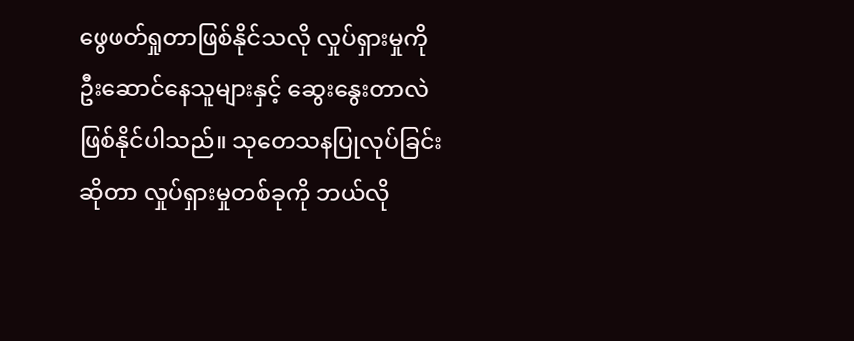ဖွေဖတ်ရှုတာဖြစ်နိုင်သလို လှုပ်ရှားမှုကို ဦးဆောင်နေသူများနှင့် ဆွေးနွေးတာလဲ ဖြစ်နိုင်ပါသည်။ သုတေသနပြုလုပ်ခြင်းဆိုတာ လှုပ်ရှားမှုတစ်ခုကို ဘယ်လို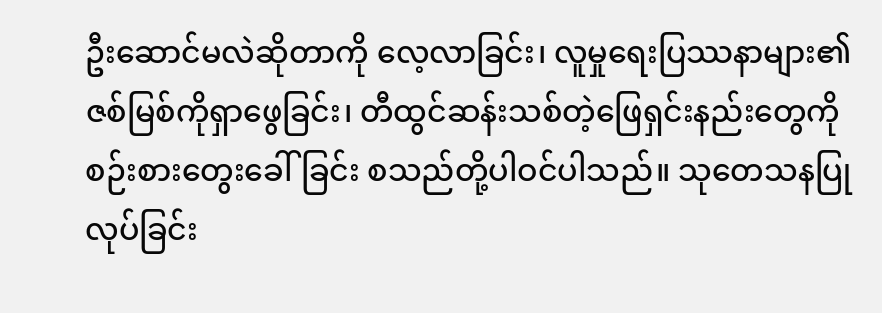ဦးဆောင်မလဲဆိုတာကို လေ့လာခြင်း၊ လူမှုရေးပြဿနာများ၏ ဇစ်မြစ်ကိုရှာဖွေခြင်း၊ တီထွင်ဆန်းသစ်တဲ့ဖြေရှင်းနည်းတွေကို စဉ်းစားတွေးခေါ်ခြင်း စသည်တို့ပါဝင်ပါသည်။ သုတေသနပြုလုပ်ခြင်း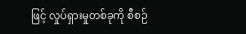ဖြင့် လှုပ်ရှားမှုတစ်ခုကို စီစဉ်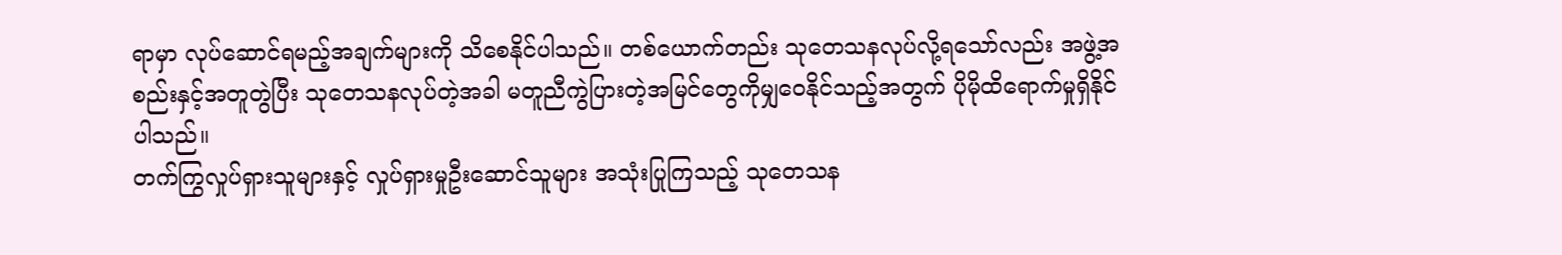ရာမှာ လုပ်ဆောင်ရမည့်အချက်များကို သိစေနိုင်ပါသည်။ တစ်ယောက်တည်း သုတေသနလုပ်လို့ရသော်လည်း အဖွဲ့အစည်းနှင့်အတူတွဲပြီး သုတေသနလုပ်တဲ့အခါ မတူညီကွဲပြားတဲ့အမြင်တွေကိုမျှဝေနိုင်သည့်အတွက် ပိုမိုထိရောက်မှုရှိနိုင်ပါသည်။
တက်ကြွလှုပ်ရှားသူများနှင့် လှုပ်ရှားမှုဦးဆောင်သူများ အသုံးပြုကြသည့် သုတေသန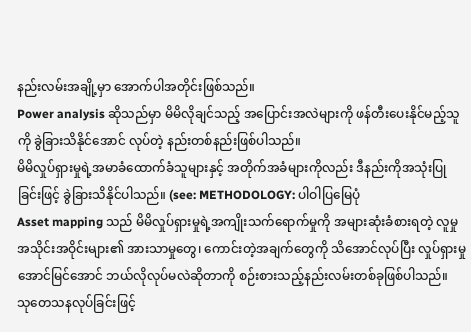နည်းလမ်းအချို့မှာ အောက်ပါအတိုင်းဖြစ်သည်။
Power analysis ဆိုသည်မှာ မိမိလိုချင်သည့် အပြောင်းအလဲများကို ဖန်တီးပေးနိုင်မည့်သူကို ခွဲခြားသိနိုင်အောင် လုပ်တဲ့ နည်းတစ်နည်းဖြစ်ပါသည်။
မိမိလှုပ်ရှားမှုရဲ့အမာခံထောက်ခံသူများနှင့် အတိုက်အခံများကိုလည်း ဒီနည်းကိုအသုံးပြုခြင်းဖြင့် ခွဲခြားသိနိုင်ပါသည်။ (see: METHODOLOGY: ပါဝါပြမြေပုံ
Asset mapping သည် မိမိလှုပ်ရှားမှုရဲ့အကျိုးသက်ရောက်မှုကို အများဆုံးခံစားရတဲ့ လူမှုအသိုင်းအဝိုင်းများ၏ အားသာမှုတွေ၊ ကောင်းတဲ့အချက်တွေကို သိအောင်လုပ်ပြီး လှုပ်ရှားမှုအောင်မြင်အောင် ဘယ်လိုလုပ်မလဲဆိုတာကို စဉ်းစားသည့်နည်းလမ်းတစ်ခုဖြစ်ပါသည်။
သုတေသနလုပ်ခြင်းဖြင့်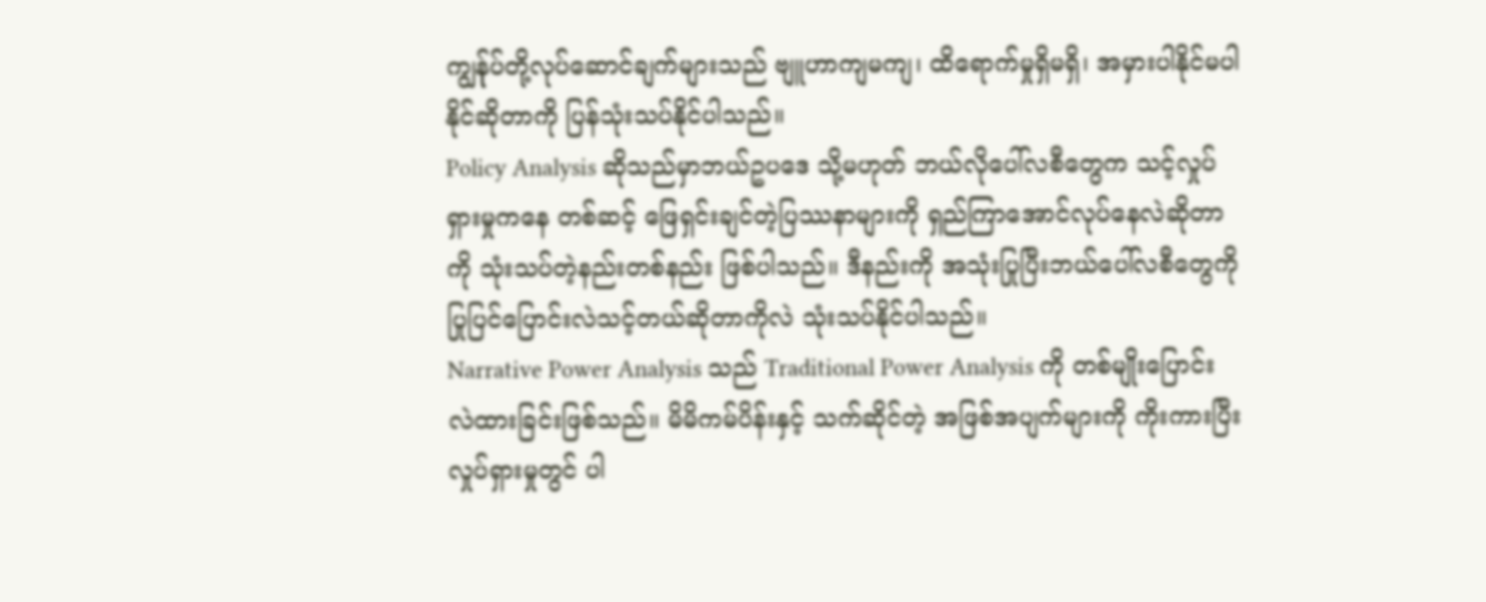ကျွန်ုပ်တို့လုပ်ဆောင်ချက်များသည် ဗျူဟာကျမကျ၊ ထိရောက်မှုရှိမရှိ၊ အမှားပါနိုင်မပါနိုင်ဆိုတာကို ပြန်သုံးသပ်နိုင်ပါသည်။
Policy Analysis ဆိုသည်မှာဘယ်ဥပဒေ သို့မဟုတ် ဘယ်လိုပေါ်လစီတွေက သင့်လှုပ်ရှားမှုကနေ တစ်ဆင့် ဖြေရှင်းချင်တဲ့ပြဿနာများကို ရှည်ကြာအောင်လုပ်နေလဲဆိုတာကို သုံးသပ်တဲ့နည်းတစ်နည်း ဖြစ်ပါသည်။ ဒီနည်းကို အသုံးပြုပြီးဘယ်ပေါ်လစီတွေကို ပြုပြင်ပြောင်းလဲသင့်တယ်ဆိုတာကိုလဲ သုံးသပ်နိုင်ပါသည်။
Narrative Power Analysis သည် Traditional Power Analysis ကို တစ်မျိုးပြောင်းလဲထားခြင်းဖြစ်သည်။ မိမိကမ်ပိန်းနှင့် သက်ဆိုင်တဲ့ အဖြစ်အပျက်များကို ကိုးကားပြီး လှုပ်ရှားမှုတွင် ပါ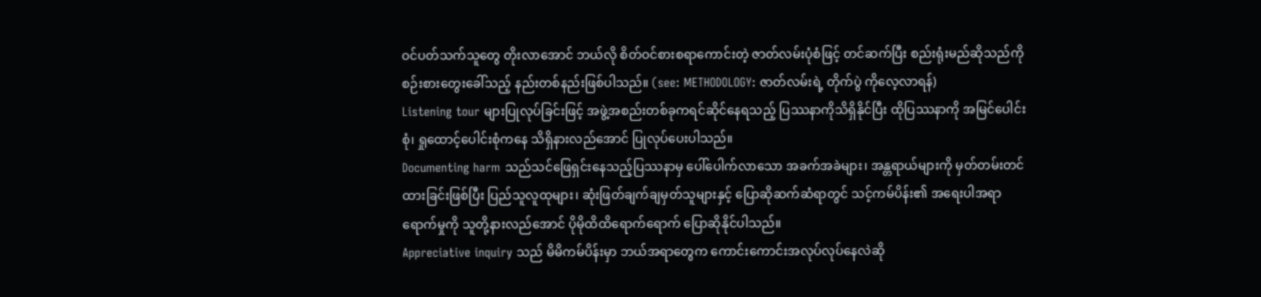ဝင်ပတ်သက်သူတွေ တိုးလာအောင် ဘယ်လို စိတ်ဝင်စားစရာကောင်းတဲ့ ဇာတ်လမ်းပုံစံဖြင့် တင်ဆက်ပြီး စည်းရုံးမည်ဆိုသည်ကိုစဉ်းစားတွေးခေါ်သည့် နည်းတစ်နည်းဖြစ်ပါသည်။ (see: METHODOLOGY: ဇာတ်လမ်းရဲ့ တိုက်ပွဲ ကိုလေ့လာရန်)
Listening tour များပြုလုပ်ခြင်းဖြင့် အဖွဲ့အစည်းတစ်ခုကရင်ဆိုင်နေရသည့် ပြဿနာကိုသိရှိနိုင်ပြီး ထိုပြဿနာကို အမြင်ပေါင်းစုံ၊ ရှုထောင့်ပေါင်းစုံကနေ သိရှိနားလည်အောင် ပြုလုပ်ပေးပါသည်။
Documenting harm သည်သင်ဖြေရှင်းနေသည့်ပြဿနာမှ ပေါ်ပေါက်လာသော အခက်အခဲများ၊ အန္တရာယ်များကို မှတ်တမ်းတင်ထားခြင်းဖြစ်ပြီး ပြည်သူလူထုများ၊ ဆုံးဖြတ်ချက်ချမှတ်သူများနှင့် ပြောဆိုဆက်ဆံရာတွင် သင့်ကမ်ပိန်း၏ အရေးပါအရာရောက်မှုကို သူတို့နားလည်အောင် ပိုမိုထိထိရောက်ရောက် ပြောဆိုနိုင်ပါသည်။
Appreciative inquiry သည် မိမိကမ်ပိန်းမှာ ဘယ်အရာတွေက ကောင်းကောင်းအလုပ်လုပ်နေလဲဆို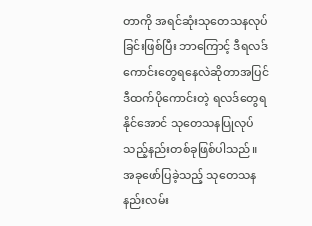တာကို အရင်ဆုံးသုတေသနလုပ်ခြင်းဖြစ်ပြီး ဘာကြောင့် ဒီရလဒ်ကောင်းတွေရနေလဲဆိုတာအပြင် ဒီထက်ပိုကောင်းတဲ့ ရလဒ်တွေရနိုင်အောင် သုတေသနပြုလုပ်သည့်နည်းတစ်ခုဖြစ်ပါသည်။
အခုဖော်ပြခဲ့သည့် သုတေသနနည်းလမ်း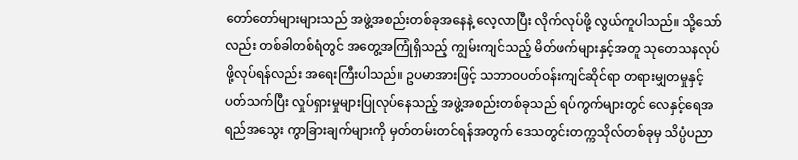တော်တော်များများသည် အဖွဲ့အစည်းတစ်ခုအနေနဲ့ လေ့လာပြီး လိုက်လုပ်ဖို့ လွယ်ကူပါသည်။ သို့သော်လည်း တစ်ခါတစ်ရံတွင် အတွေ့အကြုံရှိသည့် ကျွမ်းကျင်သည့် မိတ်ဖက်များနှင့်အတူ သုတေသနလုပ်ဖို့လုပ်ရန်လည်း အရေးကြီးပါသည်။ ဥပမာအားဖြင့် သဘာဝပတ်ဝန်းကျင်ဆိုင်ရာ တရားမျှတမှုနှင့်ပတ်သက်ပြီး လှုပ်ရှားမှုများပြုလုပ်နေသည့် အဖွဲ့အစည်းတစ်ခုသည် ရပ်ကွက်များတွင် လေနှင့်ရေအရည်အသွေး ကွာခြားချက်များကို မှတ်တမ်းတင်ရန်အတွက် ဒေသတွင်းတက္ကသိုလ်တစ်ခုမှ သိပ္ပံပညာ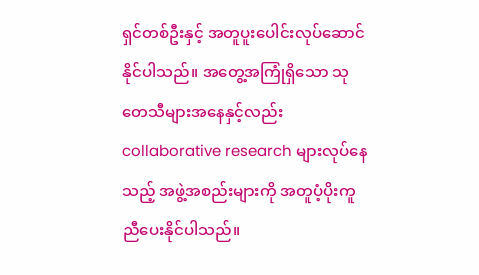ရှင်တစ်ဦးနှင့် အတူပူးပေါင်းလုပ်ဆောင်နိုင်ပါသည်။ အတွေ့အကြုံရှိသော သုတေသီများအနေနှင့်လည်း collaborative research များလုပ်နေသည့် အဖွဲ့အစည်းများကို အတူပံ့ပိုးကူညီပေးနိုင်ပါသည်။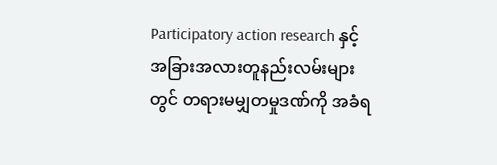Participatory action research နှင့် အခြားအလားတူနည်းလမ်းများတွင် တရားမမျှတမှုဒဏ်ကို အခံရ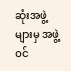ဆုံးအဖွဲ့များမှ အဖွဲ့ဝင်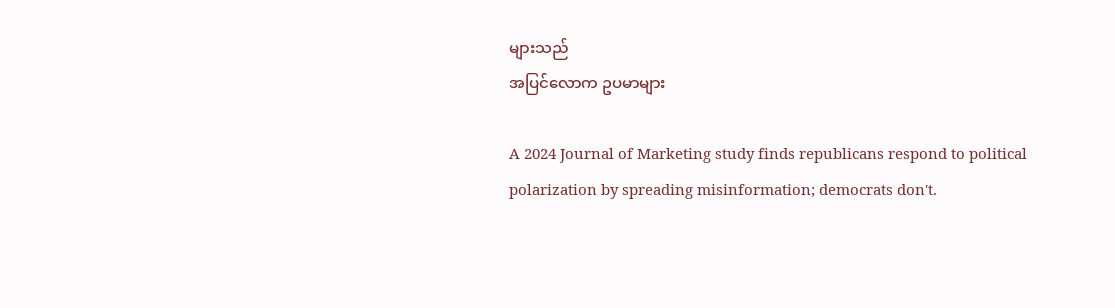များသည်
အပြင်လောက ဥပမာများ

A 2024 Journal of Marketing study finds republicans respond to political polarization by spreading misinformation; democrats don't.